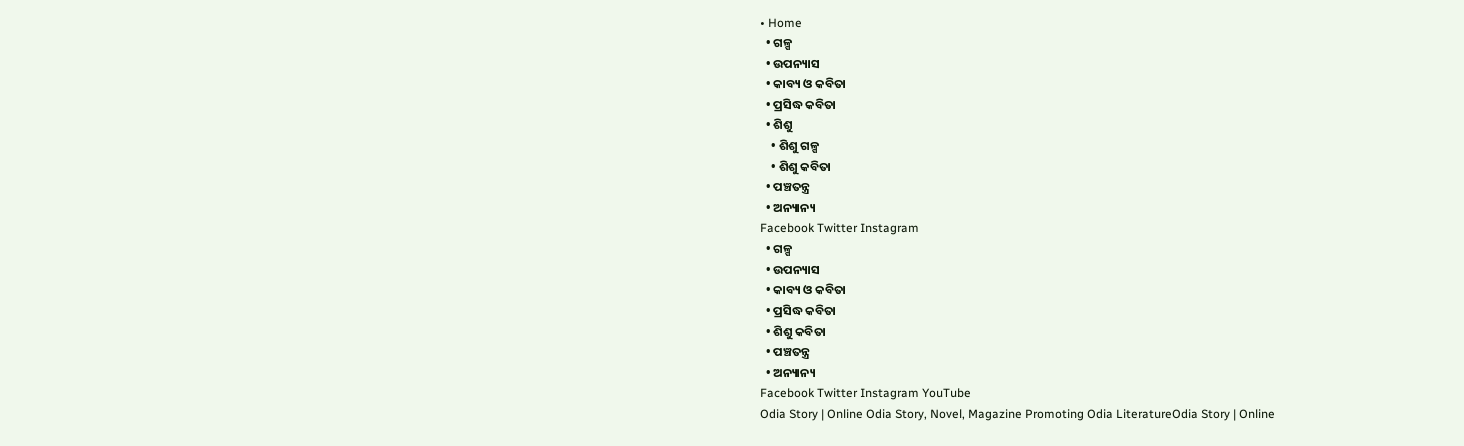• Home
  • ଗଳ୍ପ
  • ଉପନ୍ୟାସ
  • କାବ୍ୟ ଓ କବିତା
  • ପ୍ରସିଦ୍ଧ କବିତା
  • ଶିଶୁ
    • ଶିଶୁ ଗଳ୍ପ
    • ଶିଶୁ କବିତା
  • ପଞ୍ଚତନ୍ତ୍ର
  • ଅନ୍ୟାନ୍ୟ
Facebook Twitter Instagram
  • ଗଳ୍ପ
  • ଉପନ୍ୟାସ
  • କାବ୍ୟ ଓ କବିତା
  • ପ୍ରସିଦ୍ଧ କବିତା
  • ଶିଶୁ କବିତା
  • ପଞ୍ଚତନ୍ତ୍ର
  • ଅନ୍ୟାନ୍ୟ
Facebook Twitter Instagram YouTube
Odia Story | Online Odia Story, Novel, Magazine Promoting Odia LiteratureOdia Story | Online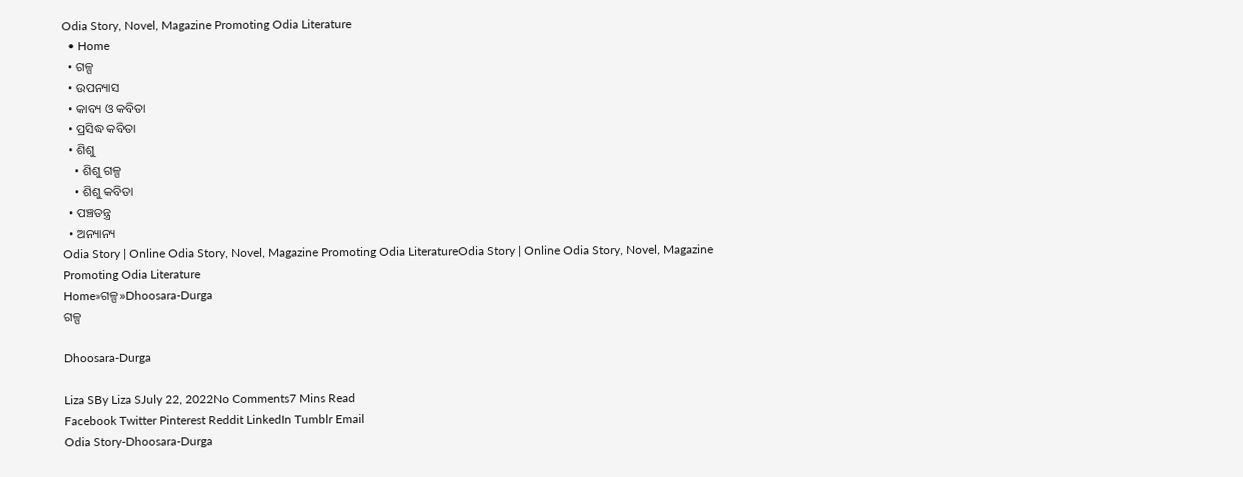Odia Story, Novel, Magazine Promoting Odia Literature
  • Home
  • ଗଳ୍ପ
  • ଉପନ୍ୟାସ
  • କାବ୍ୟ ଓ କବିତା
  • ପ୍ରସିଦ୍ଧ କବିତା
  • ଶିଶୁ
    • ଶିଶୁ ଗଳ୍ପ
    • ଶିଶୁ କବିତା
  • ପଞ୍ଚତନ୍ତ୍ର
  • ଅନ୍ୟାନ୍ୟ
Odia Story | Online Odia Story, Novel, Magazine Promoting Odia LiteratureOdia Story | Online Odia Story, Novel, Magazine Promoting Odia Literature
Home»ଗଳ୍ପ»Dhoosara-Durga
ଗଳ୍ପ

Dhoosara-Durga

Liza SBy Liza SJuly 22, 2022No Comments7 Mins Read
Facebook Twitter Pinterest Reddit LinkedIn Tumblr Email
Odia Story-Dhoosara-Durga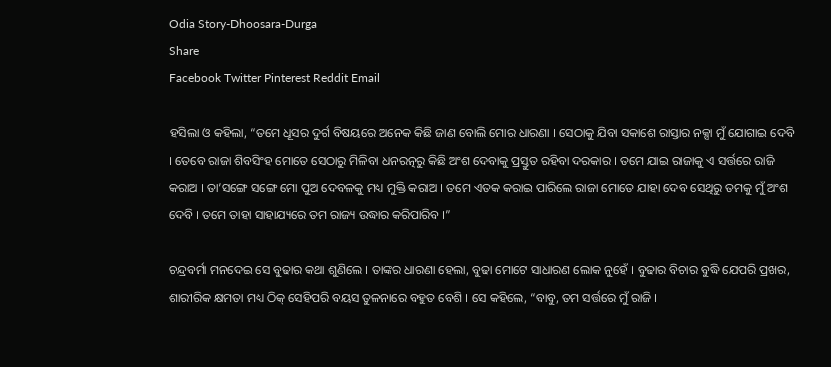Odia Story-Dhoosara-Durga
Share
Facebook Twitter Pinterest Reddit Email

ହସିଲା ଓ କହିଲା, “ତମେ ଧୂସର ଦୁର୍ଗ ବିଷୟରେ ଅନେକ କିଛି ଜାଣ ବୋଲି ମୋର ଧାରଣା । ସେଠାକୁ ଯିବା ସକାଶେ ରାସ୍ତାର ନକ୍ସା ମୁଁ ଯୋଗାଇ ଦେବି । ତେବେ ରାଜା ଶିବସିଂହ ମୋତେ ସେଠାରୁ ମିଳିବା ଧନରତ୍ନରୁ କିଛି ଅଂଶ ଦେବାକୁ ପ୍ରସ୍ତୁତ ରହିବା ଦରକାର । ତମେ ଯାଇ ରାଜାକୁ ଏ ସର୍ତ୍ତରେ ରାଜି କରାଅ । ତା’ସଙ୍ଗେ ସଙ୍ଗେ ମୋ ପୁଅ ଦେବଳକୁ ମଧ୍ୟ ମୁକ୍ତି କରାଅ । ତମେ ଏତକ କରାଇ ପାରିଲେ ରାଜା ମୋତେ ଯାହା ଦେବ ସେଥିରୁ ତମକୁ ମୁଁ ଅଂଶ ଦେବି । ତମେ ତାହା ସାହାଯ୍ୟରେ ତମ ରାଜ୍ୟ ଉଦ୍ଧାର କରିପାରିବ ।”

ଚନ୍ଦ୍ରବର୍ମା ମନଦେଇ ସେ ବୁଢାର କଥା ଶୁଣିଲେ । ତାଙ୍କର ଧାରଣା ହେଲା, ବୁଢା ମୋଟେ ସାଧାରଣ ଲୋକ ନୁହେଁ । ବୁଢାର ବିଚାର ବୁଦ୍ଧି ଯେପରି ପ୍ରଖର, ଶାରୀରିକ କ୍ଷମତା ମଧ୍ୟ ଠିକ୍ ସେହିପରି ବୟସ ତୁଳନାରେ ବହୁତ ବେଶି । ସେ କହିଲେ, “ବାବୁ, ତମ ସର୍ତ୍ତରେ ମୁଁ ରାଜି ।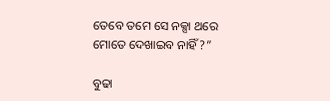ତେବେ ତମେ ସେ ନକ୍ସା ଥରେ ମୋତେ ଦେଖାଇବ ନାହିଁ?”

ବୁଢା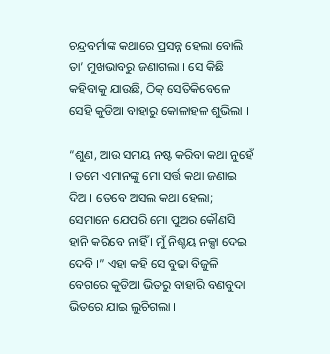ଚନ୍ଦ୍ରବର୍ମାଙ୍କ କଥାରେ ପ୍ରସନ୍ନ ହେଲା ବୋଲି ତା’ ମୁଖଭାବରୁ ଜଣାଗଲା । ସେ କିଛି କହିବାକୁ ଯାଉଛି, ଠିକ୍ ସେତିକିବେଳେ ସେହି କୁଡିଆ ବାହାରୁ କୋଳାହଳ ଶୁଭିଲା ।

“ଶୁଣ, ଆଉ ସମୟ ନଷ୍ଟ କରିବା କଥା ନୁହେଁ । ତମେ ଏମାନଙ୍କୁ ମୋ ସର୍ତ୍ତ କଥା ଜଣାଇ ଦିଅ । ତେବେ ଅସଲ କଥା ହେଲା; ସେମାନେ ଯେପରି ମୋ ପୁଅର କୌଣସି ହାନି କରିବେ ନାହିଁ । ମୁଁ ନିଶ୍ଚୟ ନକ୍ସା ଦେଇ ଦେବି ।” ଏହା କହି ସେ ବୁଢା ବିଜୁଳି ବେଗରେ କୁଡିଆ ଭିତରୁ ବାହାରି ବଣବୁଦା ଭିତରେ ଯାଇ ଲୁଚିଗଲା ।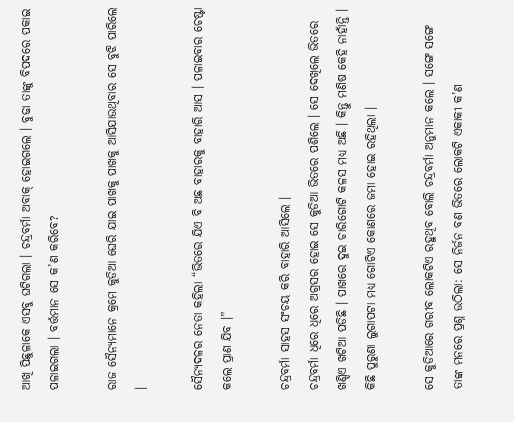ଆଖି ପିଛୁଳାକେ ଏସବୁ ଘଟିଗଲା । ଚନ୍ଦ୍ରବର୍ମା ଅବାକ୍ ହୋଇଗଲେ । ବୁଢା ତାଙ୍କୁ ବିପଦରେ ପକାଇ ପଳାଇଗଲା । ବର୍ତ୍ତମାନ ସେ କ’ଣ କରିବେ?

ରାଜ ସୈନ୍ୟମାନେ କ୍ରମେ କୁଡିଆ ଘେରି ଯାଇ ପାଖକୁ ପାଖକୁ ଆସିଯାଉଥିବାର ସେ ବୁଝି ପାରିଲେ ।

ସୈନ୍ୟଦଳର ନେତା କହିଲା “ଭିତରେ ଯିଏ ବି ଅଛ ବାହାରକୁ ବାହାରି ଆସ । ପଳାଇବାର ଚେଷ୍ଟା କଲେ ପ୍ରାଣ ଯିବ ।”

ଚନ୍ଦ୍ରବର୍ମା ସାହସ ସଂଚୟ କରି ବାହାରି ଆସିଲେ ।
ଚନ୍ଦ୍ରବର୍ମା ଧିରେ ଧିରେ ଅଗ୍ରସର ହୋଇ ସେ କୁଡିଆ ଭିତରେ ପଶିଲେ । ସେ ଦେଖିଲେ ଭିତରେ ଖଣ୍ଡିଏ ଖଟିଆ ପଡିଛି । ପାଖରେ ଦୁଇ ଚାରିଗୋଟି କଳସ ମଧ୍ୟ ଅଛି । କିନ୍ତୁ ମଣିଷ କେହି ନାହାଁନ୍ତି । କିଛି ପୁରୁଣା ଲୁଗାପଟା ମଧ୍ୟ ଗୋଟିଏ କୋଣରେ ଜମା ହୋଇ ରହିଥିଲା ।

ସେ କୁଡିଆରେ ଗରୀବ ଲୋକଟିଏ ରହୁଥିବ ବୋଲି ଚନ୍ଦ୍ରବର୍ମା ଅନୁମାନ କଲେ । ସଙ୍ଗେ ସଙ୍ଗେ ତାଙ୍କ ମନରେ ପ୍ରଶ୍ନ ଉଠିଲା: ସେ ନିର୍ଜନ ବଣ ଭିତରେ ଲୋକଟି ଏକାକୀ କ’ଣ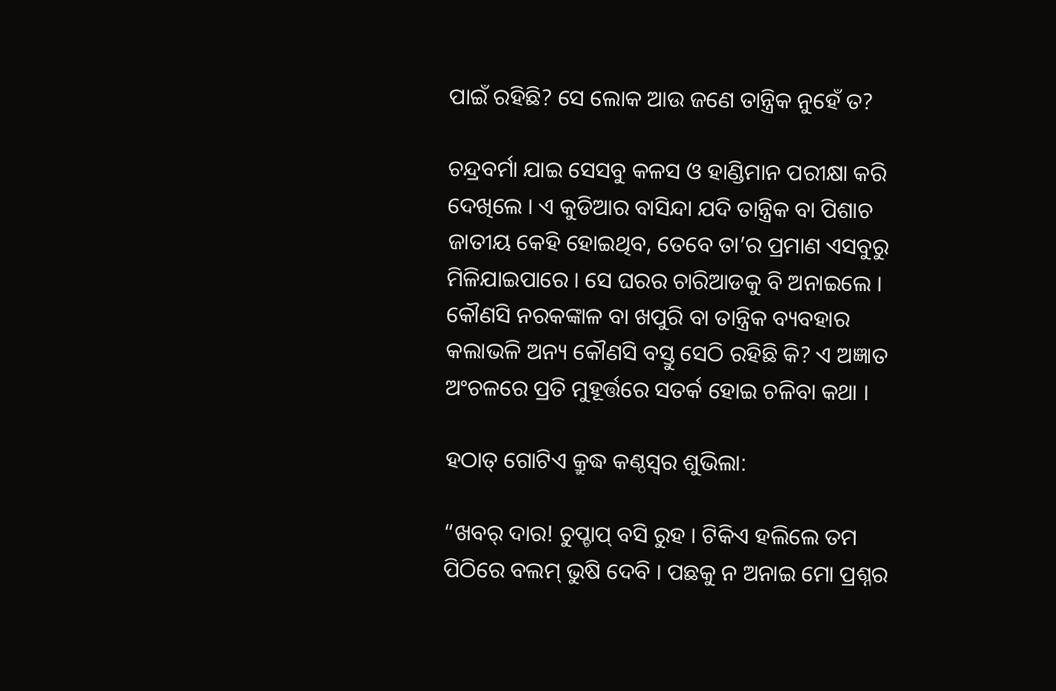ପାଇଁ ରହିଛି? ସେ ଲୋକ ଆଉ ଜଣେ ତାନ୍ତ୍ରିକ ନୁହେଁ ତ?

ଚନ୍ଦ୍ରବର୍ମା ଯାଇ ସେସବୁ କଳସ ଓ ହାଣ୍ଡିମାନ ପରୀକ୍ଷା କରି ଦେଖିଲେ । ଏ କୁଡିଆର ବାସିନ୍ଦା ଯଦି ତାନ୍ତ୍ରିକ ବା ପିଶାଚ ଜାତୀୟ କେହି ହୋଇଥିବ, ତେବେ ତା’ର ପ୍ରମାଣ ଏସବୁରୁ ମିଳିଯାଇପାରେ । ସେ ଘରର ଚାରିଆଡକୁ ବି ଅନାଇଲେ । କୌଣସି ନରକଙ୍କାଳ ବା ଖପୁରି ବା ତାନ୍ତ୍ରିକ ବ୍ୟବହାର କଲାଭଳି ଅନ୍ୟ କୌଣସି ବସ୍ତୁ ସେଠି ରହିଛି କି? ଏ ଅଜ୍ଞାତ ଅଂଚଳରେ ପ୍ରତି ମୁହୂର୍ତ୍ତରେ ସତର୍କ ହୋଇ ଚଳିବା କଥା ।

ହଠାତ୍ ଗୋଟିଏ କ୍ରୁଦ୍ଧ କଣ୍ଠସ୍ୱର ଶୁଭିଲା:

“ଖବର୍ ଦାର! ଚୁପ୍ଚାପ୍ ବସି ରୁହ । ଟିକିଏ ହଲିଲେ ତମ ପିଠିରେ ବଲମ୍ ଭୁଷି ଦେବି । ପଛକୁ ନ ଅନାଇ ମୋ ପ୍ରଶ୍ନର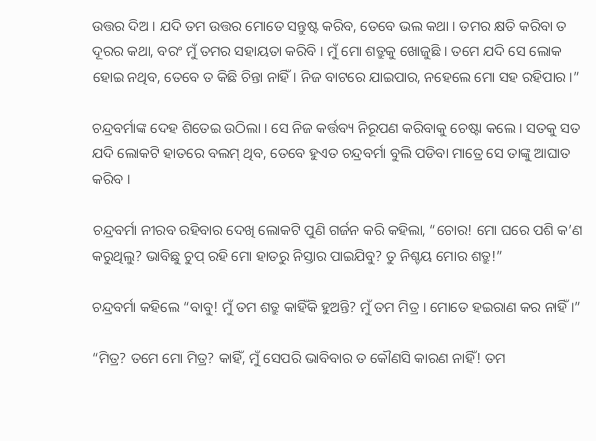ଉତ୍ତର ଦିଅ । ଯଦି ତମ ଉତ୍ତର ମୋତେ ସନ୍ତୁଷ୍ଟ କରିବ, ତେବେ ଭଲ କଥା । ତମର କ୍ଷତି କରିବା ତ ଦୂରର କଥା, ବରଂ ମୁଁ ତମର ସହାୟତା କରିବି । ମୁଁ ମୋ ଶତ୍ରୁକୁ ଖୋଜୁଛି । ତମେ ଯଦି ସେ ଲୋକ ହୋଇ ନଥିବ, ତେବେ ତ କିଛି ଚିନ୍ତା ନାହିଁ । ନିଜ ବାଟରେ ଯାଇପାର, ନହେଲେ ମୋ ସହ ରହିପାର ।”

ଚନ୍ଦ୍ରବର୍ମାଙ୍କ ଦେହ ଶିତେଇ ଉଠିଲା । ସେ ନିଜ କର୍ତ୍ତବ୍ୟ ନିରୂପଣ କରିବାକୁ ଚେଷ୍ଟା କଲେ । ସତକୁ ସତ ଯଦି ଲୋକଟି ହାତରେ ବଲମ୍ ଥିବ, ତେବେ ହୁଏତ ଚନ୍ଦ୍ରବର୍ମା ବୁଲି ପଡିବା ମାତ୍ରେ ସେ ତାଙ୍କୁ ଆଘାତ କରିବ ।

ଚନ୍ଦ୍ରବର୍ମା ନୀରବ ରହିବାର ଦେଖି ଲୋକଟି ପୁଣି ଗର୍ଜନ କରି କହିଲା, “ଚୋର! ମୋ ଘରେ ପଶି କ’ଣ କରୁଥିଲୁ? ଭାବିଛୁ ଚୁପ୍ ରହି ମୋ ହାତରୁ ନିସ୍ତାର ପାଇଯିବୁ? ତୁ ନିଶ୍ଚୟ ମୋର ଶତ୍ରୁ!”

ଚନ୍ଦ୍ରବର୍ମା କହିଲେ “ବାବୁ! ମୁଁ ତମ ଶତ୍ରୁ କାହିଁକି ହୁଅନ୍ତି? ମୁଁ ତମ ମିତ୍ର । ମୋତେ ହଇରାଣ କର ନାହିଁ ।”

“ମିତ୍ର? ତମେ ମୋ ମିତ୍ର? କାହିଁ, ମୁଁ ସେପରି ଭାବିବାର ତ କୌଣସି କାରଣ ନାହିଁ! ତମ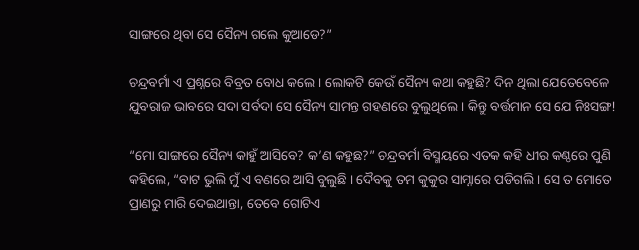ସାଙ୍ଗରେ ଥିବା ସେ ସୈନ୍ୟ ଗଲେ କୁଆଡେ?”

ଚନ୍ଦ୍ରବର୍ମା ଏ ପ୍ରଶ୍ନରେ ବିବ୍ରତ ବୋଧ କଲେ । ଲୋକଟି କେଉଁ ସୈନ୍ୟ କଥା କହୁଛି? ଦିନ ଥିଲା ଯେତେବେଳେ ଯୁବରାଜ ଭାବରେ ସଦା ସର୍ବଦା ସେ ସୈନ୍ୟ ସାମନ୍ତ ଗହଣରେ ବୁଲୁଥିଲେ । କିନ୍ତୁ ବର୍ତ୍ତମାନ ସେ ଯେ ନିଃସଙ୍ଗ!

“ମୋ ସାଙ୍ଗରେ ସୈନ୍ୟ କାହୁଁ ଆସିବେ? କ’ଣ କହୁଛ?” ଚନ୍ଦ୍ରବର୍ମା ବିସ୍ମୟରେ ଏତକ କହି ଧୀର କଣ୍ଠରେ ପୁଣି କହିଲେ, “ବାଟ ଭୁଲି ମୁଁ ଏ ବଣରେ ଆସି ବୁଲୁଛି । ଦୈବକୁ ତମ କୁକୁର ସାମ୍ନାରେ ପଡିଗଲି । ସେ ତ ମୋତେ ପ୍ରାଣରୁ ମାରି ଦେଇଥାନ୍ତା, ତେବେ ଗୋଟିଏ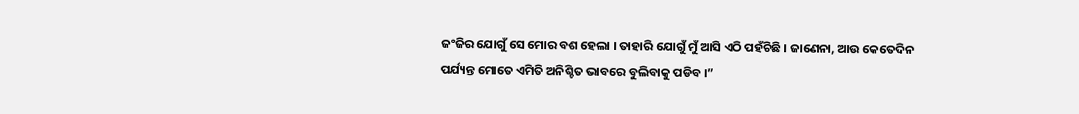ଜଂଜିର ଯୋଗୁଁ ସେ ମୋର ବଶ ହେଲା । ତାହାରି ଯୋଗୁଁ ମୁଁ ଆସି ଏଠି ପହଁଚିଛି । ଜାଣେନା, ଆଉ କେତେଦିନ ପର୍ଯ୍ୟନ୍ତ ମୋତେ ଏମିତି ଅନିଶ୍ଚିତ ଭାବରେ ବୁଲିବାକୁ ପଡିବ ।”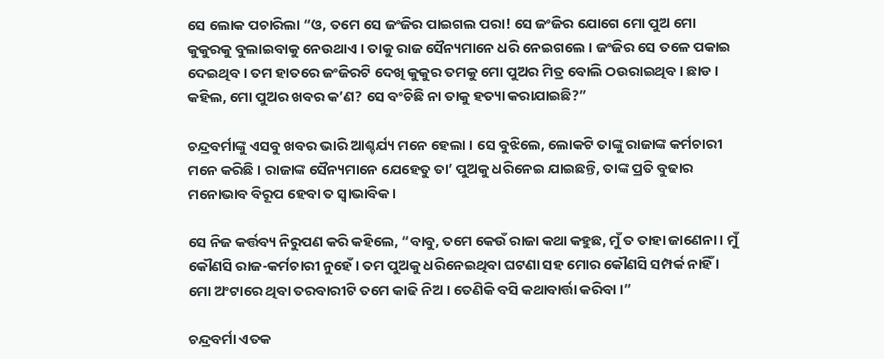ସେ ଲୋକ ପଚାରିଲା “ଓ, ତମେ ସେ ଜଂଜିର ପାଇଗଲ ପରା! ସେ ଜଂଜିର ଯୋଗେ ମୋ ପୁଅ ମୋ କୁକୁରକୁ ବୁଲାଇବାକୁ ନେଉଥାଏ । ତାକୁ ରାଜ ସୈନ୍ୟମାନେ ଧରି ନେଇଗଲେ । ଜଂଜିର ସେ ତଳେ ପକାଇ ଦେଇଥିବ । ତମ ହାତରେ ଜଂଜିରଟି ଦେଖି କୁକୁର ତମକୁ ମୋ ପୁଅର ମିତ୍ର ବୋଲି ଠଉରାଇଥିବ । ଛାଡ । କହିଲ, ମୋ ପୁଅର ଖବର କ’ଣ? ସେ ବଂଚିଛି ନା ତାକୁ ହତ୍ୟା କରାଯାଇଛି?”

ଚନ୍ଦ୍ରବର୍ମାଙ୍କୁ ଏସବୁ ଖବର ଭାରି ଆଶ୍ଚର୍ଯ୍ୟ ମନେ ହେଲା । ସେ ବୁଝିଲେ, ଲୋକଟି ତାଙ୍କୁ ରାଜାଙ୍କ କର୍ମଚାରୀ ମନେ କରିଛି । ରାଜାଙ୍କ ସୈନ୍ୟମାନେ ଯେହେତୁ ତା’ ପୁଅକୁ ଧରିନେଇ ଯାଇଛନ୍ତି, ତାଙ୍କ ପ୍ରତି ବୁଢାର ମନୋଭାବ ବିରୂପ ହେବା ତ ସ୍ୱାଭାବିକ ।

ସେ ନିଜ କର୍ତ୍ତବ୍ୟ ନିରୁପଣ କରି କହିଲେ, “ବାବୁ, ତମେ କେଉଁ ରାଜା କଥା କହୁଛ, ମୁଁ ତ ତାହା ଜାଣେନା । ମୁଁ କୌଣସି ରାଜ-କର୍ମଚାରୀ ନୁହେଁ । ତମ ପୁଅକୁ ଧରିନେଇଥିବା ଘଟଣା ସହ ମୋର କୌଣସି ସମ୍ପର୍କ ନାହିଁ । ମୋ ଅଂଟାରେ ଥିବା ତରବାରୀଟି ତମେ କାଢି ନିଅ । ତେଣିକି ବସି କଥାବାର୍ତ୍ତା କରିବା ।”

ଚନ୍ଦ୍ରବର୍ମା ଏତକ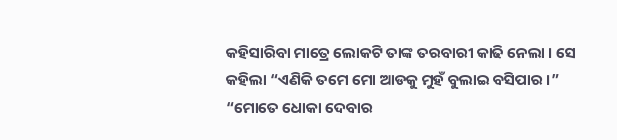କହିସାରିବା ମାତ୍ରେ ଲୋକଟି ତାଙ୍କ ତରବାରୀ କାଢି ନେଲା । ସେ କହିଲା “ଏଣିକି ତମେ ମୋ ଆଡକୁ ମୁହଁ ବୁଲାଇ ବସିପାର ।” “ମୋତେ ଧୋକା ଦେବାର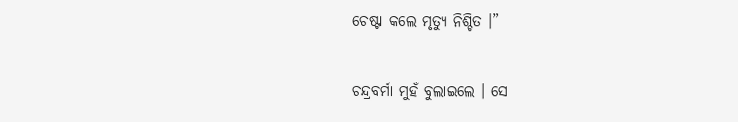ଚେଷ୍ଟା କଲେ ମୃତ୍ୟୁ ନିଶ୍ଚିତ ।”

ଚନ୍ଦ୍ରବର୍ମା ମୁହଁ ବୁଲାଇଲେ । ସେ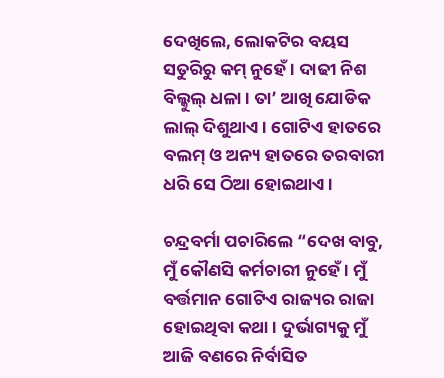ଦେଖିଲେ, ଲୋକଟିର ବୟସ ସତୁରିରୁ କମ୍ ନୁହେଁ । ଦାଢୀ ନିଶ ବିଲ୍କୁଲ୍ ଧଳା । ତା’ ଆଖି ଯୋଡିକ ଲାଲ୍ ଦିଶୁଥାଏ । ଗୋଟିଏ ହାତରେ ବଲମ୍ ଓ ଅନ୍ୟ ହାତରେ ତରବାରୀ ଧରି ସେ ଠିଆ ହୋଇଥାଏ ।

ଚନ୍ଦ୍ରବର୍ମା ପଚାରିଲେ “ଦେଖ ବାବୁ, ମୁଁ କୌଣସି କର୍ମଚାରୀ ନୁହେଁ । ମୁଁ ବର୍ତ୍ତମାନ ଗୋଟିଏ ରାଜ୍ୟର ରାଜା ହୋଇଥିବା କଥା । ଦୁର୍ଭାଗ୍ୟକୁ ମୁଁ ଆଜି ବଣରେ ନିର୍ବାସିତ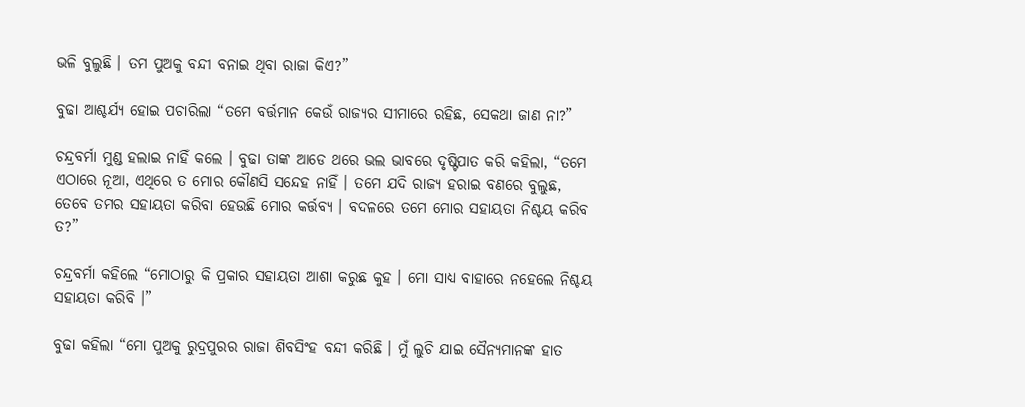ଭଳି ବୁଲୁଛି । ତମ ପୁଅକୁ ବନ୍ଦୀ ବନାଇ ଥିବା ରାଜା କିଏ?”

ବୁଢା ଆଶ୍ଚର୍ଯ୍ୟ ହୋଇ ପଚାରିଲା “ତମେ ବର୍ତ୍ତମାନ କେଉଁ ରାଜ୍ୟର ସୀମାରେ ରହିଛ, ସେକଥା ଜାଣ ନା?”

ଚନ୍ଦ୍ରବର୍ମା ମୁଣ୍ଡ ହଲାଇ ନାହିଁ କଲେ । ବୁଢା ତାଙ୍କ ଆଡେ ଥରେ ଭଲ ଭାବରେ ଦୃଷ୍ଟିପାତ କରି କହିଲା, “ତମେ ଏଠାରେ ନୂଆ, ଏଥିରେ ତ ମୋର କୌଣସି ସନ୍ଦେହ ନାହିଁ । ତମେ ଯଦି ରାଜ୍ୟ ହରାଇ ବଣରେ ବୁଲୁଛ, ତେବେ ତମର ସହାୟତା କରିବା ହେଉଛି ମୋର କର୍ତ୍ତବ୍ୟ । ବଦଳରେ ତମେ ମୋର ସହାୟତା ନିଶ୍ଚୟ କରିବ ତ?”

ଚନ୍ଦ୍ରବର୍ମା କହିଲେ “ମୋଠାରୁ କି ପ୍ରକାର ସହାୟତା ଆଶା କରୁଛ କୁହ । ମୋ ସାଧ୍ୟ ବାହାରେ ନହେଲେ ନିଶ୍ଚୟ ସହାୟତା କରିବି ।”

ବୁଢା କହିଲା “ମୋ ପୁଅକୁ ରୁଦ୍ରପୁରର ରାଜା ଶିବସିଂହ ବନ୍ଦୀ କରିଛି । ମୁଁ ଲୁଚି ଯାଇ ସୈନ୍ୟମାନଙ୍କ ହାତ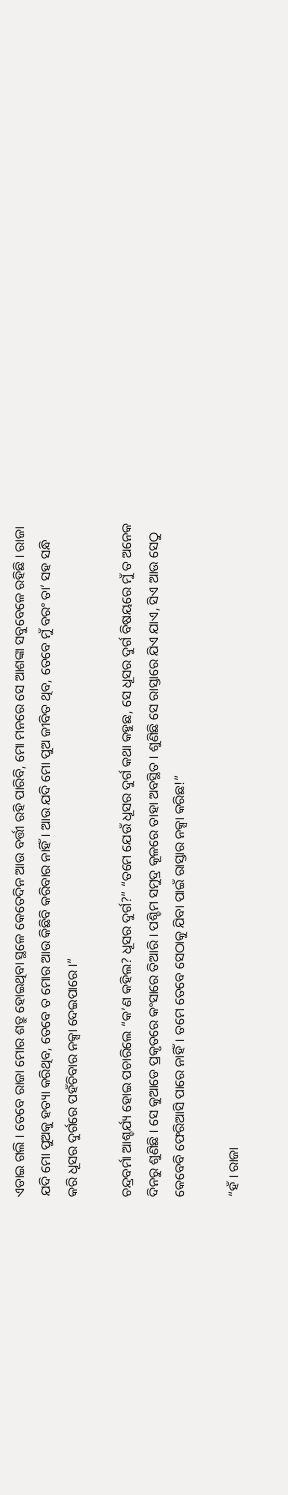ଏଡାଇ ଗଲି । ତେବେ ରାଜା ମୋର ଶତ୍ରୁ ହୋଇଥିବା ସ୍ଥଳେ କେତେଦିନ ଆଉ ବର୍ତ୍ତୀ ରହି ପାରିବି, ମୋ ମନରେ ସେ ଆଶଙ୍କା ସବୁବେଳେ ରହିଛି । ରାଜା ଯଦି ମୋ ପୁଅକୁ ହତ୍ୟା କରିଥିବ, ତେବେ ତ ମୋର ଆଉ କିଛିବି କରିବାର ନାହିଁ । ଆଉ ଯଦି ମୋ ପୁଅ ଜୀବିତ ଥିବ, ତେବେ ମୁଁ ବରଂ ତା’ ସହ ସନ୍ଧି କରି ଧୂସର ଦୁର୍ଗରେ ପହଁଚିବାର ନକ୍ସା ଦେଇପାରେ ।”

ଚନ୍ଦ୍ରବର୍ମା ଆଶ୍ଚର୍ଯ୍ୟ ହୋଇ ପଚାରିଲେ “କ’ଣ କହିଲ? ଧୂସର ଦୁର୍ଗ?” “ତମେ ଯେଉଁ ଧୂସର ଦୁର୍ଗ କଥା କହୁଛ, ସେ ଧୂସର ଦୁର୍ଗ ବିଷୟରେ ମୁଁ ତ ଅନେକ ଦିନରୁ ଶୁଣିଛି । ସେ କୁଆଡେ ପ୍ରକୃତରେ କଂସାରେ ତିଆରି । ପଶ୍ଚିମ ସମୁଦ୍ର କୂଳରେ ତାହା ଅବସ୍ଥିତ । ଶୁଣିଛି ସେ ରାସ୍ତାରେ ଯିଏ ଯାଏ, ସିଏ ଆଉ ସେଠୁ କେବେବି ଫେରିଆସି ପାରେ ନାହିଁ । ତମେ ତେବେ ସେଠାକୁ ଯିବା ପାଇଁ ରାସ୍ତାର ନକ୍ସା କରିଛ!”

“ହଁ । ରାଜା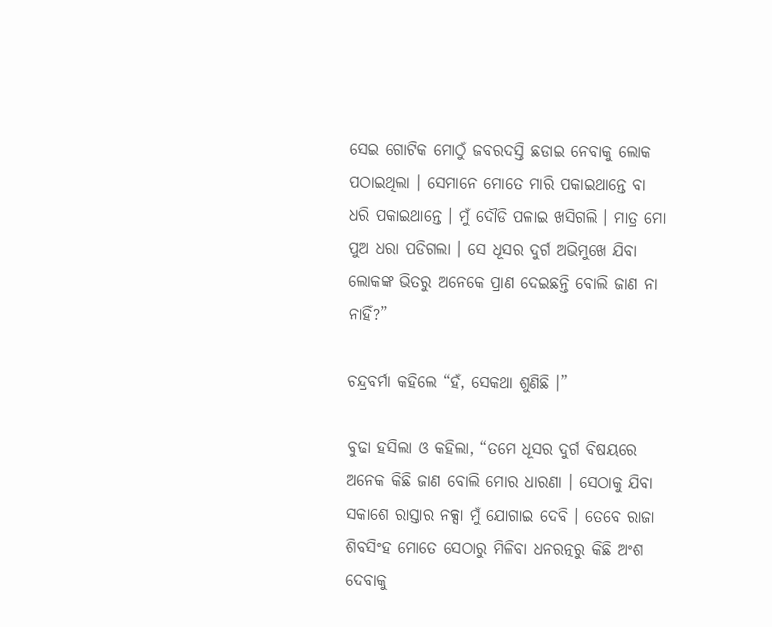ସେଇ ଗୋଟିକ ମୋଠୁଁ ଜବରଦସ୍ତି ଛଡାଇ ନେବାକୁ ଲୋକ ପଠାଇଥିଲା । ସେମାନେ ମୋତେ ମାରି ପକାଇଥାନ୍ତେ ବା ଧରି ପକାଇଥାନ୍ତେ । ମୁଁ ଦୌଡି ପଳାଇ ଖସିଗଲି । ମାତ୍ର ମୋ ପୁଅ ଧରା ପଡିଗଲା । ସେ ଧୂସର ଦୁର୍ଗ ଅଭିମୁଖେ ଯିବା ଲୋକଙ୍କ ଭିତରୁ ଅନେକେ ପ୍ରାଣ ଦେଇଛନ୍ତି ବୋଲି ଜାଣ ନା ନାହିଁ?”

ଚନ୍ଦ୍ରବର୍ମା କହିଲେ “ହଁ, ସେକଥା ଶୁଣିଛି ।”

ବୁଢା ହସିଲା ଓ କହିଲା, “ତମେ ଧୂସର ଦୁର୍ଗ ବିଷୟରେ ଅନେକ କିଛି ଜାଣ ବୋଲି ମୋର ଧାରଣା । ସେଠାକୁ ଯିବା ସକାଶେ ରାସ୍ତାର ନକ୍ସା ମୁଁ ଯୋଗାଇ ଦେବି । ତେବେ ରାଜା ଶିବସିଂହ ମୋତେ ସେଠାରୁ ମିଳିବା ଧନରତ୍ନରୁ କିଛି ଅଂଶ ଦେବାକୁ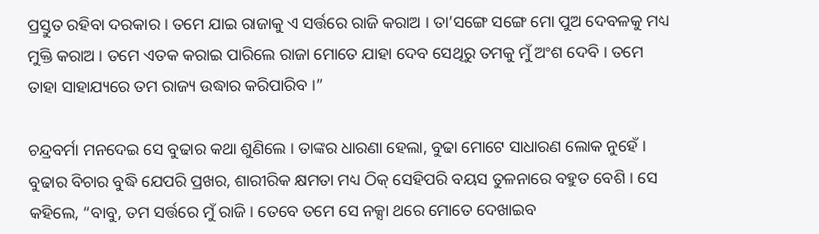ପ୍ରସ୍ତୁତ ରହିବା ଦରକାର । ତମେ ଯାଇ ରାଜାକୁ ଏ ସର୍ତ୍ତରେ ରାଜି କରାଅ । ତା’ସଙ୍ଗେ ସଙ୍ଗେ ମୋ ପୁଅ ଦେବଳକୁ ମଧ୍ୟ ମୁକ୍ତି କରାଅ । ତମେ ଏତକ କରାଇ ପାରିଲେ ରାଜା ମୋତେ ଯାହା ଦେବ ସେଥିରୁ ତମକୁ ମୁଁ ଅଂଶ ଦେବି । ତମେ ତାହା ସାହାଯ୍ୟରେ ତମ ରାଜ୍ୟ ଉଦ୍ଧାର କରିପାରିବ ।”

ଚନ୍ଦ୍ରବର୍ମା ମନଦେଇ ସେ ବୁଢାର କଥା ଶୁଣିଲେ । ତାଙ୍କର ଧାରଣା ହେଲା, ବୁଢା ମୋଟେ ସାଧାରଣ ଲୋକ ନୁହେଁ । ବୁଢାର ବିଚାର ବୁଦ୍ଧି ଯେପରି ପ୍ରଖର, ଶାରୀରିକ କ୍ଷମତା ମଧ୍ୟ ଠିକ୍ ସେହିପରି ବୟସ ତୁଳନାରେ ବହୁତ ବେଶି । ସେ କହିଲେ, “ବାବୁ, ତମ ସର୍ତ୍ତରେ ମୁଁ ରାଜି । ତେବେ ତମେ ସେ ନକ୍ସା ଥରେ ମୋତେ ଦେଖାଇବ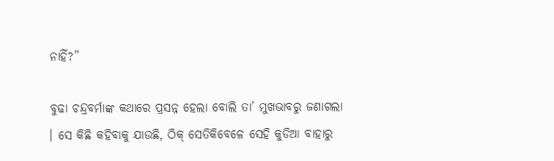ନାହିଁ?”

ବୁଢା ଚନ୍ଦ୍ରବର୍ମାଙ୍କ କଥାରେ ପ୍ରସନ୍ନ ହେଲା ବୋଲି ତା’ ମୁଖଭାବରୁ ଜଣାଗଲା । ସେ କିଛି କହିବାକୁ ଯାଉଛି, ଠିକ୍ ସେତିକିବେଳେ ସେହି କୁଡିଆ ବାହାରୁ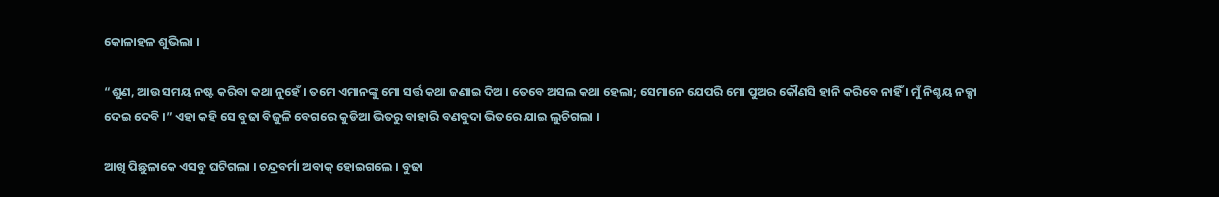କୋଳାହଳ ଶୁଭିଲା ।

“ଶୁଣ, ଆଉ ସମୟ ନଷ୍ଟ କରିବା କଥା ନୁହେଁ । ତମେ ଏମାନଙ୍କୁ ମୋ ସର୍ତ୍ତ କଥା ଜଣାଇ ଦିଅ । ତେବେ ଅସଲ କଥା ହେଲା; ସେମାନେ ଯେପରି ମୋ ପୁଅର କୌଣସି ହାନି କରିବେ ନାହିଁ । ମୁଁ ନିଶ୍ଚୟ ନକ୍ସା ଦେଇ ଦେବି ।” ଏହା କହି ସେ ବୁଢା ବିଜୁଳି ବେଗରେ କୁଡିଆ ଭିତରୁ ବାହାରି ବଣବୁଦା ଭିତରେ ଯାଇ ଲୁଚିଗଲା ।

ଆଖି ପିଛୁଳାକେ ଏସବୁ ଘଟିଗଲା । ଚନ୍ଦ୍ରବର୍ମା ଅବାକ୍ ହୋଇଗଲେ । ବୁଢା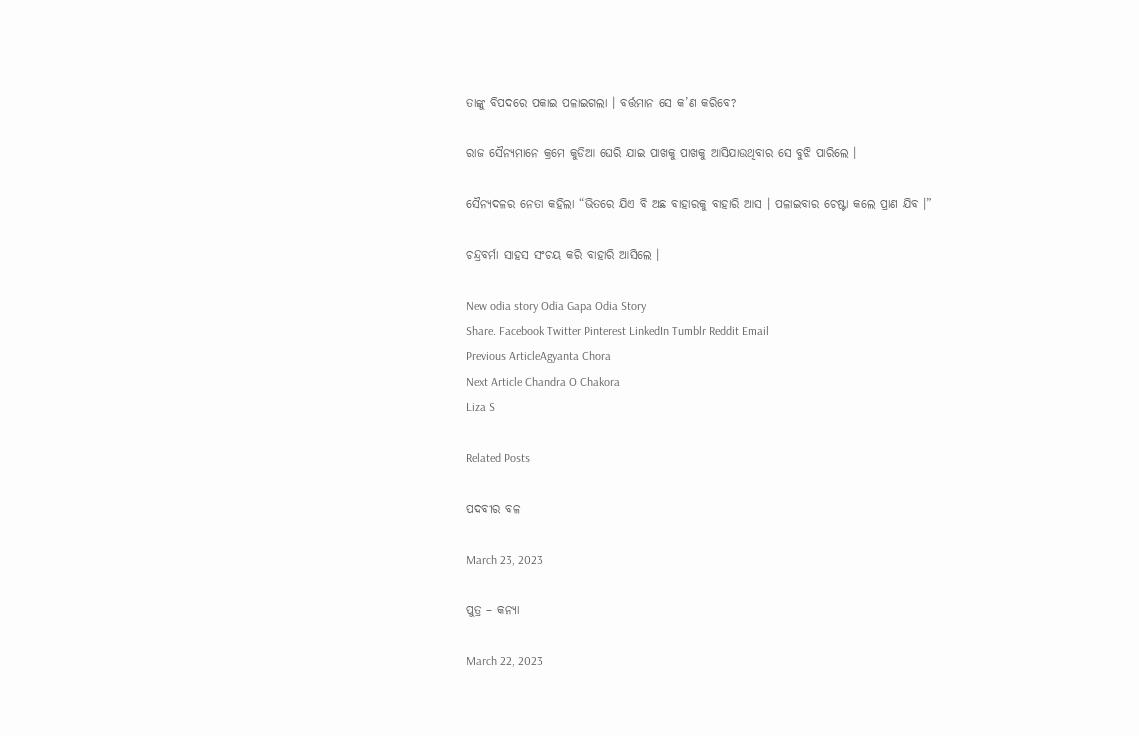ତାଙ୍କୁ ବିପଦରେ ପକାଇ ପଳାଇଗଲା । ବର୍ତ୍ତମାନ ସେ କ’ଣ କରିବେ?

ରାଜ ସୈନ୍ୟମାନେ କ୍ରମେ କୁଡିଆ ଘେରି ଯାଇ ପାଖକୁ ପାଖକୁ ଆସିଯାଉଥିବାର ସେ ବୁଝି ପାରିଲେ ।

ସୈନ୍ୟଦଳର ନେତା କହିଲା “ଭିତରେ ଯିଏ ବି ଅଛ ବାହାରକୁ ବାହାରି ଆସ । ପଳାଇବାର ଚେଷ୍ଟା କଲେ ପ୍ରାଣ ଯିବ ।”

ଚନ୍ଦ୍ରବର୍ମା ସାହସ ସଂଚୟ କରି ବାହାରି ଆସିଲେ ।

New odia story Odia Gapa Odia Story
Share. Facebook Twitter Pinterest LinkedIn Tumblr Reddit Email
Previous ArticleAgyanta Chora
Next Article Chandra O Chakora
Liza S

Related Posts

ପଦବୀର ବଳ

March 23, 2023

ପୁତ୍ର – କନ୍ୟା

March 22, 2023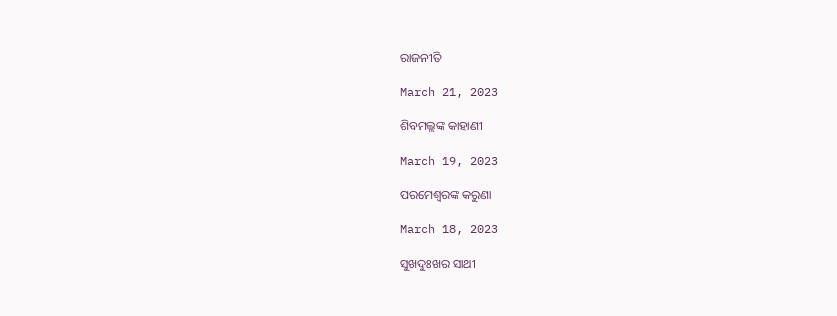ରାଜନୀତି

March 21, 2023

ଶିବମଲ୍ଲଙ୍କ କାହାଣୀ

March 19, 2023

ପରମେଶ୍ୱରଙ୍କ କରୁଣା

March 18, 2023

ସୁଖଦୁଃଖର ସାଥୀ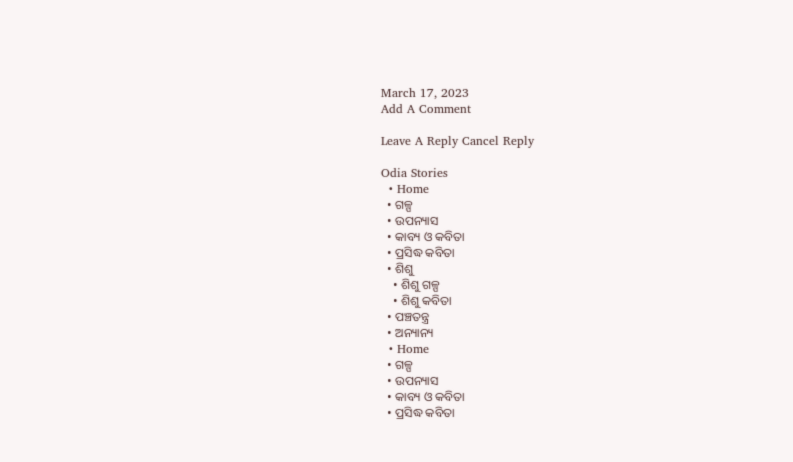March 17, 2023
Add A Comment

Leave A Reply Cancel Reply

Odia Stories
  • Home
  • ଗଳ୍ପ
  • ଉପନ୍ୟାସ
  • କାବ୍ୟ ଓ କବିତା
  • ପ୍ରସିଦ୍ଧ କବିତା
  • ଶିଶୁ
    • ଶିଶୁ ଗଳ୍ପ
    • ଶିଶୁ କବିତା
  • ପଞ୍ଚତନ୍ତ୍ର
  • ଅନ୍ୟାନ୍ୟ
  • Home
  • ଗଳ୍ପ
  • ଉପନ୍ୟାସ
  • କାବ୍ୟ ଓ କବିତା
  • ପ୍ରସିଦ୍ଧ କବିତା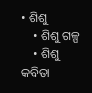• ଶିଶୁ
    • ଶିଶୁ ଗଳ୍ପ
    • ଶିଶୁ କବିତା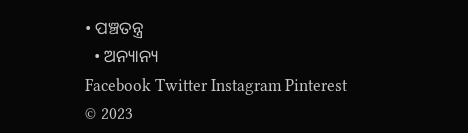• ପଞ୍ଚତନ୍ତ୍ର
  • ଅନ୍ୟାନ୍ୟ
Facebook Twitter Instagram Pinterest
© 2023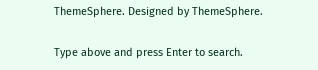ThemeSphere. Designed by ThemeSphere.

Type above and press Enter to search.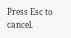Press Esc to cancel.